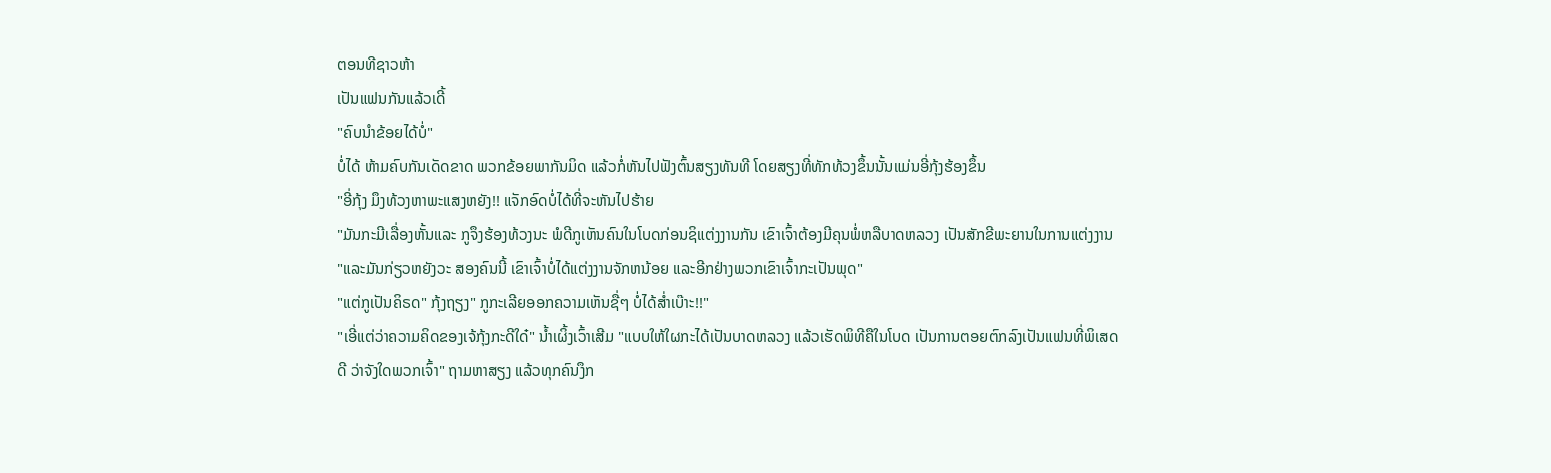ຕອນທີຊາວຫ້າ
ເປັນແຟນກັນແລ້ວເດີ້
"ຄົບນຳຂ້ອຍໄດ້ບໍ່"
ບໍ່ໄດ້ ຫ້າມຄົບກັນເດັດຂາດ ພວກຂ້ອຍພາກັນມິດ ແລ້ວກໍ່ຫັນໄປຟັງຕົ້ນສຽງທັນທີ ໂດຍສຽງທີ່ທັກທ້ວງຂຶ້ນນັ້ນແມ່ນອີ່ກຸ້ງຮ້ອງຂຶ້ນ
"ອີ່ກຸ້ງ ມຶງທ້ວງຫາພະແສງຫຍັງ!! ແຈັກອົດບໍ່ໄດ້ທີ່ຈະຫັນໄປຮ້າຍ
"ມັນກະມີເລື່ອງຫັ້ນແລະ ກູຈຶງຮ້ອງທ້ວງນະ ພໍດີກູເຫັນຄົນໃນໂບດກ່ອນຊິແຕ່ງງານກັນ ເຂົາເຈົ້າຕ້ອງມີຄຸນພໍ່ຫລືບາດຫລວງ ເປັນສັກຂີພະຍານໃນການແຕ່ງງານ
"ແລະມັນກ່ຽວຫຍັງວະ ສອງຄົນນີ້ ເຂົາເຈົ້າບໍ່ໄດ້ແຕ່ງງານຈັກຫນ້ອຍ ແລະອີກຢ່າງພວກເຂົາເຈົ້າກະເປັນພຸດ"
"ແຕ່ກູເປັນຄິຣດ" ກຸ້ງຖຽງ" ກູກະເລີຍອອກຄວາມເຫັນຊື່ໆ ບໍ່ໄດ້ສ່ຳເບ໊າະ!!"
"ເອີ່ແຕ່ວ່າຄວາມຄິດຂອງເຈ້ກຸ້ງກະດີໃດ໋" ນ້ຳເຜິ້ງເວົ້າເສີມ "ແບບໃຫ້ໃຜກະໄດ້ເປັນບາດຫລວງ ແລ້ວເຮັດພິທີຄືໃນໂບດ ເປັນການຕອຍຕົກລົງເປັນແຟນທີ່ພິເສດດີ ວ່າຈັງໃດພວກເຈົ້າ" ຖາມຫາສຽງ ແລ້ວທຸກຄົນງຶກ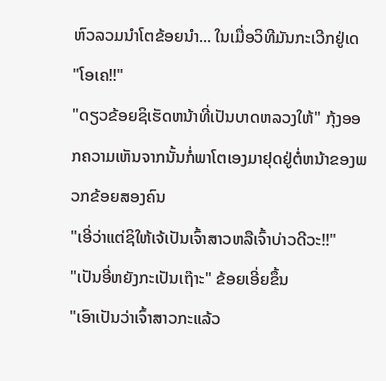ຫົວລວມນຳໂຕຂ້ອຍນຳ... ໃນເມື່ອວິທີມັນກະເວີກຢູ່ເດ
"ໂອເຄ!!"
"ດຽວຂ້ອຍຊິເຮັດຫນ້າທີ່ເປັນບາດຫລວງໃຫ້" ກຸ້ງອອກຄວາມເຫັນຈາກນັ້ນກໍ່ພາໂຕເອງມາຢຸດຢູ່ຕໍ່ຫນ້າຂອງພວກຂ້ອຍສອງຄົນ
"ເອີ່ວ່າແຕ່ຊິໃຫ້ເຈ້ເປັນເຈົ້າສາວຫລືເຈົ້າບ່າວດີວະ!!"
"ເປັນອີ່ຫຍັງກະເປັນເຖ໊າະ" ຂ້ອຍເອີ່ຍຂຶ້ນ
"ເອົາເປັນວ່າເຈົ້າສາວກະແລ້ວ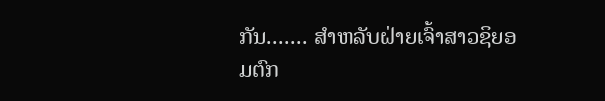ກັນ....... ສຳຫລັບຝ່າຍເຈົ້າສາວຊິຍອມຕົກ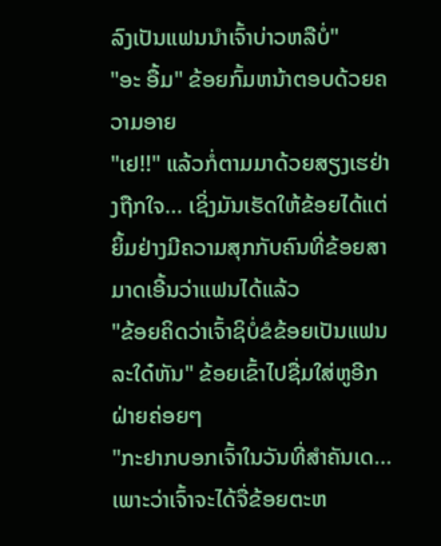ລົງເປັນແຟນນຳເຈົ້າບ່າວຫລືບໍ່"
"ອະ ອື້ມ" ຂ້ອຍກົ້ມຫນ້າຕອບດ້ວຍຄວາມອາຍ
"ເຢ!!" ແລ້ວກໍ່ຕາມມາດ້ວຍສຽງເຮຢ່າງຖືກໃຈ... ເຊິ່ງມັນເຮັດໃຫ້ຂ້ອຍໄດ້ແຕ່ຍິ້ມຢ່າງມີຄວາມສຸກກັບຄົນທີ່ຂ້ອຍສາມາດເອີ້ນວ່າແຟນໄດ້ແລ້ວ
"ຂ້ອຍຄິດວ່າເຈົ້າຊິບໍ່ຂໍຂ້ອຍເປັນແຟນລະໃດ໋ຫັນ" ຂ້ອຍເຂົ້າໄປຊື່ມໃສ່ຫູອີກຝ່າຍຄ່ອຍໆ
"ກະຢາກບອກເຈົ້າໃນວັນທີ່ສຳຄັນເດ... ເພາະວ່າເຈົ້າຈະໄດ້ຈື່ຂ້ອຍຕະຫ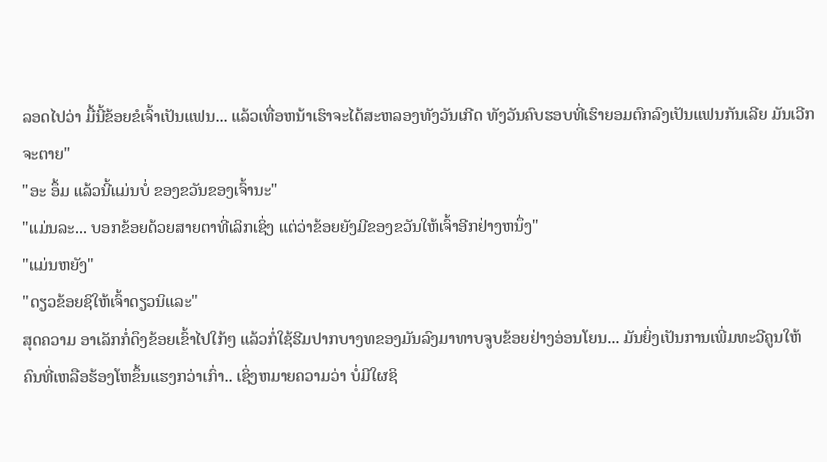ລອດໄປວ່າ ມື້ນີ້ຂ້ອຍຂໍເຈົ້າເປັນແຟນ... ແລ້ວເທື່ອຫນ້າເຮົາຈະໄດ້ສະຫລອງທັງວັນເກີດ ທັງວັນຄົບຮອບທີ່ເຮົາຍອມຕົກລົງເປັນແຟນກັນເລີຍ ມັນເວີກຈະຕາຍ"
"ອະ ອຶ້ມ ແລ້ວນີ້ແມ່ນບໍ່ ຂອງຂວັນຂອງເຈົ້ານະ"
"ແມ່ນລະ... ບອກຂ້ອຍດ້ວຍສາຍຕາທີ່ເລິກເຊິ່ງ ແຕ່ວ່າຂ້ອຍຍັງມີຂອງຂວັນໃຫ້ເຈົ້າອີກຢ່າງຫນຶ່ງ"
"ແມ່ນຫຍັງ"
"ດຽວຂ້ອຍຊິໃຫ້ເຈົ້າດຽວນິແລະ"
ສຸດຄວາມ ອາເລັກກໍ່ດຶງຂ້ອຍເຂົ້າໄປໃກ້ໆ ແລ້ວກໍ່ໃຊ້ຮີມປາກບາງທຂອງມັນລົງມາທາບຈູບຂ້ອຍຢ່າງອ່ອນໂຍນ... ມັນຍິ່ງເປັນການເພີ່ມທະວີຄູນໃຫ້ຄົນທີ່ເຫລືອຮ້ອງໂຫຂຶ້ນແຮງກວ່າເກົ່າ.. ເຊິ່ງຫມາຍຄວາມວ່າ ບໍ່ມີໃຜຊິ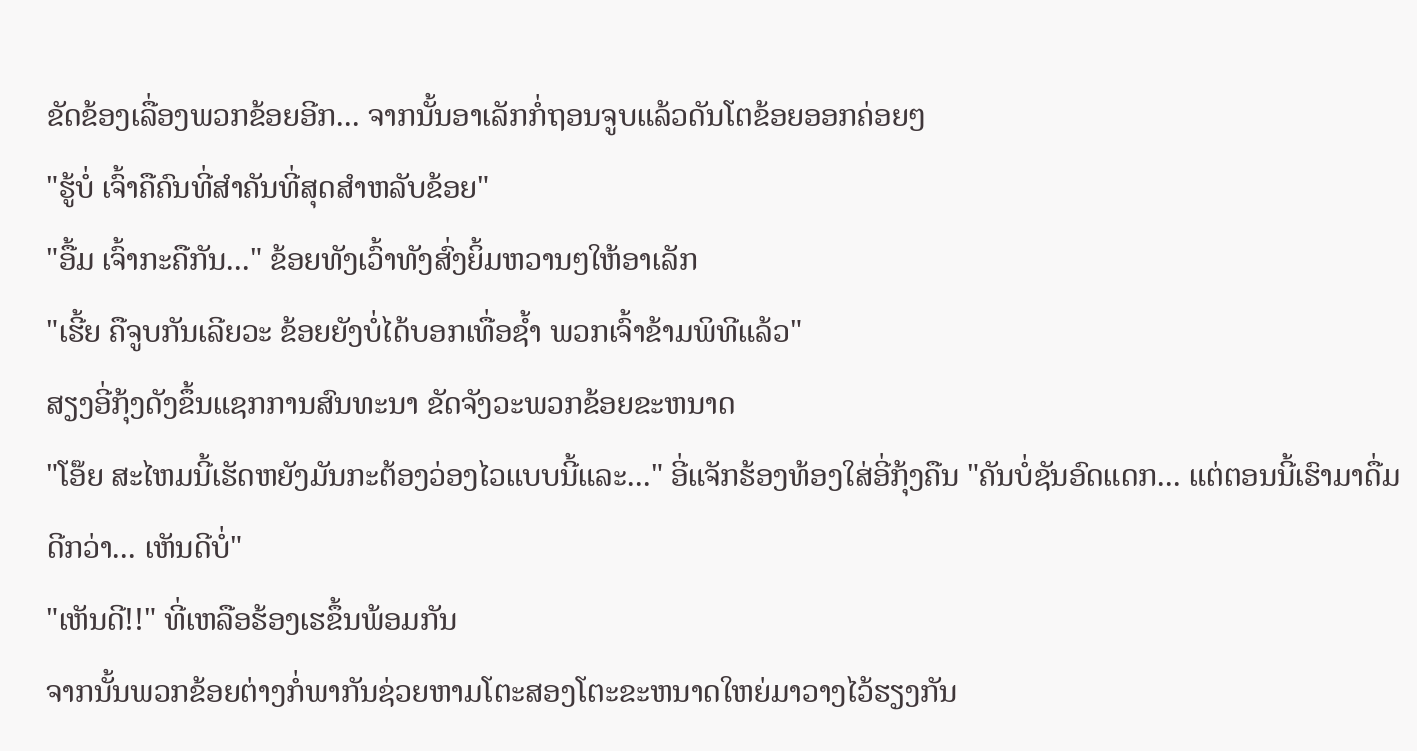ຂັດຂ້ອງເລື່ອງພວກຂ້ອຍອີກ... ຈາກນັ້ນອາເລັກກໍ່ຖອນຈູບແລ້ວດັນໂຕຂ້ອຍອອກຄ່ອຍໆ
"ຮູ້ບໍ່ ເຈົ້າຄືຄົນທີ່ສຳຄັນທີ່ສຸດສຳຫລັບຂ້ອຍ"
"ອື້ມ ເຈົ້າກະຄືກັນ..." ຂ້ອຍທັງເວົ້າທັງສົ່ງຍິ້ມຫວານໆໃຫ້ອາເລັກ
"ເຮີ້ຍ ຄືຈູບກັນເລີຍວະ ຂ້ອຍຍັງບໍ່ໄດ້ບອກເທື່ອຊ້ຳ ພວກເຈົ້າຂ້າມພິທີແລ້ວ"
ສຽງອີ່ກຸ້ງດັງຂຶ້ນແຊກການສົນທະນາ ຂັດຈັງວະພວກຂ້ອຍຂະຫນາດ
"ໂອ໊ຍ ສະໄຫມນີ້ເຮັດຫຍັງມັນກະຕ້ອງວ່ອງໄວແບບນີ້ແລະ..." ອີ່ແຈັກຮ້ອງທ້ອງໃສ່ອີ່ກຸ້ງຄືນ "ຄັນບໍ່ຊັນອົດແດກ... ແຕ່ຕອນນີ້ເຮົາມາດື່ມດີກວ່າ... ເຫັນດີບໍ່"
"ເຫັນດີ!!" ທີ່ເຫລືອຮ້ອງເຮຂຶ້ນພ້ອມກັນ
ຈາກນັ້ນພວກຂ້ອຍຕ່າງກໍ່ພາກັນຊ່ວຍຫາມໂຕະສອງໂຕະຂະຫນາດໃຫຍ່ມາວາງໄວ້ຮຽງກັນ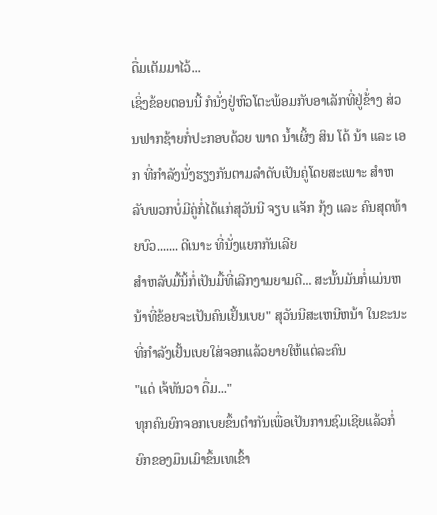ດື່ມເຕັມມາໄວ້...
ເຊິ່ງຂ້ອຍຕອນນີ້ ກໍນັ່ງຢູ່ຫົວໂຕະພ້ອມກັບອາເລັກທີ່ຢູ່ຂ້່າງ ສ່ວນຟາກຊ້າຍກໍ່ປະກອບດ້ວຍ ພາດ ນ້ຳເຜິ້ງ ສິນ ໂດ້ ນ້າ ແລະ ເອກ ທີ່ກຳລັງນັ່ງຮຽງກັນຕາມລຳດັບເປັນຄູ່ໂດຍສະເພາະ ສຳຫລັບພວກບໍ່ມີຄູ່ກໍ່ໄດ້ແກ່ສຸວັນນີ ຈຽບ ແຈັກ ກຸ້ງ ແລະ ຄົນສຸດທ້າຍບົວ....... ດີເນາະ ທີ່ນັ່ງແຍກກັນເລີຍ
ສຳຫລັບມື້ນິ້ກໍ່ເປັນມື້ທີ່ເລີກງາມຍາມດີ... ສະນັ້ນມັນກໍ່ແມ່ນຫນ້າທີ່ຂ້ອຍຈະເປັນຄົນເຢັ້ນເບຍ" ສຸວັນນີສະເຫນີຫນ້າ ໃນຂະນະທີ່ກຳລັງເຢັ້ນເບຍໃສ່ຈອກແລ້ວຍາຍໃຫ້ແຕ່ລະຄົນ
"ແດ່ ເຈ້ທັນວາ ດື່ມ..."
ທຸກຄົນຍົກຈອກເບຍຂຶ້ນຕຳກັນເພື່ອເປັນການຊົມເຊີຍແລ້ວກໍ່ຍົກຂອງມຶນເມົາຂຶ້ນເທເຂົ້າ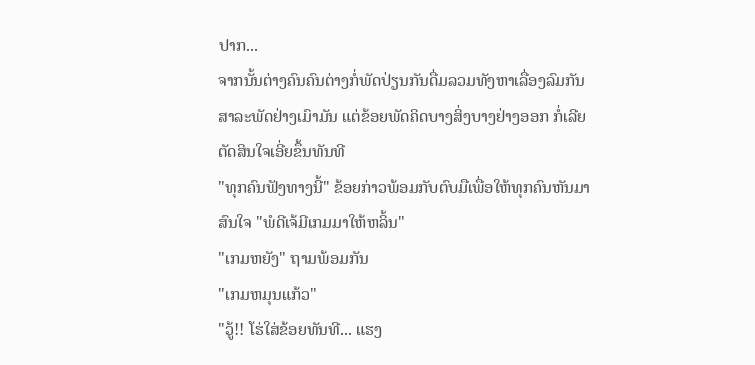ປາກ...
ຈາກນັ້ນຕ່າງຄົນຄົນຕ່າງກໍ່ພັດປ່ຽນກັນດື່ມລວມທັງຫາເລື່ອງລົມກັນສາລະພັດຢ່າງເມົາມັນ ແຕ່ຂ້ອຍພັດຄິດບາງສິ່ງບາງຢ່າງອອກ ກໍ່ເລີຍຕັດສິນໃຈເອີ່ຍຂຶ້ນທັນທີ
"ທຸກຄົນຟັງທາງນີ້" ຂ້ອຍກ່າວພ້ອມກັບຕົບມືເພື່ອໃຫ້ທຸກຄົນຫັນມາສົນໃຈ "ພໍດີເຈ້ມີເກມມາໃຫ້ຫລິ້ນ"
"ເກມຫຍັງ" ຖາມພ້ອມກັນ
"ເກມຫມຸນແກ້ວ"
"ວູ້!! ໂຮ່ໃສ່ຂ້ອຍທັນທີ... ແຮງ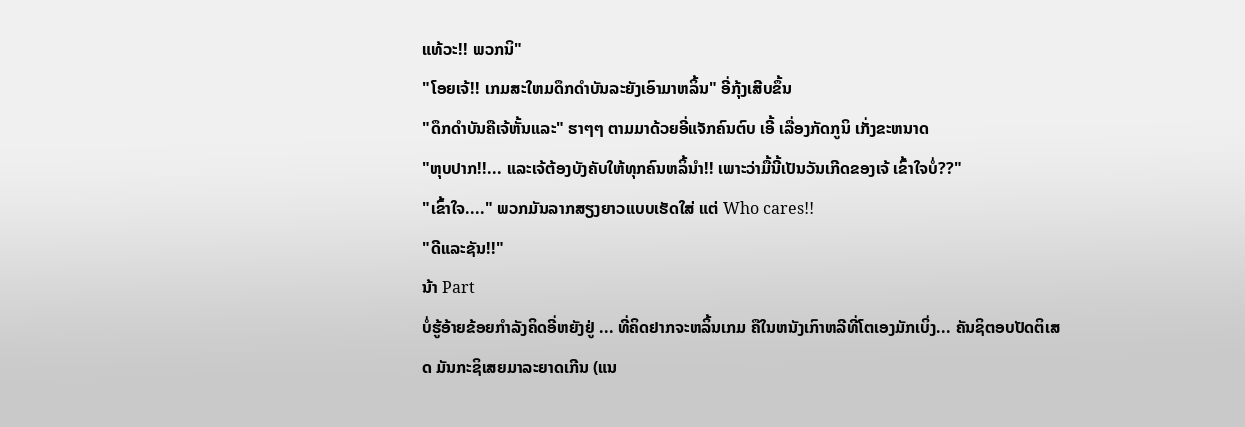ແທ້ວະ!! ພວກນິ"
"ໂອຍເຈ້!! ເກມສະໃຫມດຶກດຳບັນລະຍັງເອົາມາຫລິ້ນ" ອີ່ກຸ້ງເສີບຂຶ້ນ
"ດຶກດຳບັນຄືເຈ້ຫັ້ນແລະ" ຮາໆໆ ຕາມມາດ້ວຍອີ່ແຈັກຄົນຕົບ ເອີ້ ເລື່ອງກັດກູນິ ເກັ່ງຂະຫນາດ
"ຫຸບປາກ!!... ແລະເຈ້ຕ້ອງບັງຄັບໃຫ້ທຸກຄົນຫລິ້ນຳ!! ເພາະວ່າມື້ນີ້ເປັນວັນເກີດຂອງເຈ້ ເຂົ້າໃຈບໍ່??"
"ເຂົ້າໃຈ...." ພວກມັນລາກສຽງຍາວແບບເຮັດໃສ່ ແຕ່ Who cares!!
"ດີແລະຊັນ!!"
ນ້າ Part
ບໍ່ຮູ້ອ້າຍຂ້ອຍກຳລັງຄິດອີ່ຫຍັງຢູ່ ... ທີ່ຄິດຢາກຈະຫລິ້ນເກມ ຄືໃນຫນັງເກົາຫລີທີ່ໂຕເອງມັກເບິ່ງ... ຄັນຊິຕອບປັດຕິເສດ ມັນກະຊິເສຍມາລະຍາດເກີນ (ແນ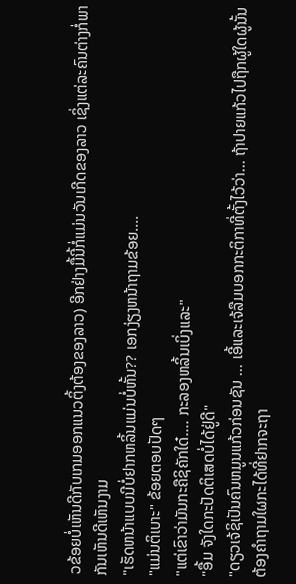ວຂ້ອຍບໍ່ເຫັນດີກັບເກມອອກແນວຕິ້ງຕ້ອງຂອງລາວ) ອີກຢ່າງມື້ນີ້ກໍ່ແມ່ນວັນເກີດຂອງລາວ ເຊິ່ງແຕ່ລະຄົນຕ່າງກໍ່ພາກັນເຫັນດີເຫັນງາມ
"ເຮັດຫນ້າແບບນີບໍ່ຢາກຫລິ້ນແມ່ນບໍ່ຫັ້ນ?? ເອກງ່ຽງຫນ້າຖາມຂ້ອຍ....
"ແມ່ນຕິເບາະ" ຂ້ອຍຕອບປັດໆ
"ແຕ່ເຂົາວ່າມັນກະຄືຊິຄັກໃດ໋.... ກະລອງຫລິ້ນເບິ່ງແລະ"
"ອື້ມ ຈັງໃດກະປັດຕິເສດບໍ່ໄດ້ຢູ່ດີ"
"ດຽວເຈ້ຊິເປັນຄົນຫມູນແກ້ວກ່ອນຊັນ ... ເອີ້ແລະເຈ້ລືມບອກກະຕິກາທີ່ຕັ້ງໄວ້ວ່າ... ຖ້າປາຍແກ້ວໄປຖືກຜູ້ໃດຜູ້ນັ້ນຕ້ອງຄຳຖາມໃຜກະໄດ້ທີ່ຢາກຈະຖາ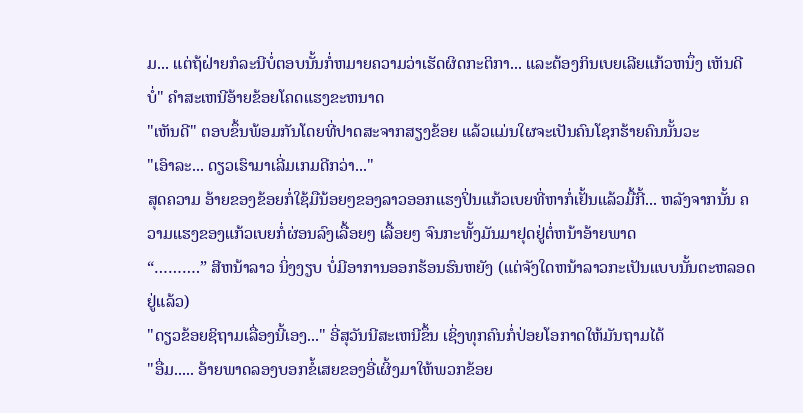ມ... ແຕ່ຖ້ຝ່າຍກໍລະນີບໍ່ຕອບນັ້ນກໍ່ຫມາຍຄວາມວ່າເຮັດຜິດກະຕິກາ... ແລະຕ້ອງກິນເບຍເລີຍແກ້ວຫນຶ່ງ ເຫັນດີບໍ່" ຄຳສະເຫນີອ້າຍຂ້ອຍໂຄດແຮງຂະຫນາດ
"ເຫັນດີ" ຕອບຂຶ້ນພ້ອມກັນໂດຍທີ່ປາດສະຈາກສຽງຂ້ອຍ ແລ້ວແມ່ນໃຜຈະເປັນຄົນໂຊກຮ້າຍຄົນນັ້ນວະ
"ເອົາລະ... ດຽວເຮົາມາເລີ່ມເກມດີກວ່າ..."
ສຸດຄວາມ ອ້າຍຂອງຂ້ອຍກໍ່ໃຊ້ມືນ້ອຍໆຂອງລາວອອກແຮງປິ່ນແກ້ວເບຍທີ່ຫາກໍ່ເຢັ້ນແລ້ວມື້ກີ້... ຫລັງຈາກນັ້ນ ຄວາມແຮງຂອງແກ້ວເບຍກໍ່ຜ່ອນລົງເລື້ອຍໆ ເລື້ອຍໆ ຈົນກະທັ້ງມັນມາຢຸດຢູ່ຕໍ່ຫນ້າອ້າຍພາດ
“……….” ສີຫນ້າລາວ ນິ່ງງຽບ ບໍ່ມີອາການອອກຮ້ອນຮົນຫຍັງ (ແຕ່ຈັງໃດຫນ້າລາວກະເປັນແບບນັ້ນຕະຫລອດຢູ່ແລ້ວ)
"ດຽວຂ້ອຍຊິຖາມເລື່ອງນີ້ເອງ..." ອີ່ສຸວັນນີສະເຫນີຂຶ້ນ ເຊິ່ງທຸກຄົນກໍ່ປ່ອຍໂອກາດໃຫ້ມັນຖາມໄດ້
"ອື່ມ..... ອ້າຍພາດລອງບອກຂໍ້ເສຍຂອງອີ່ເຜິ້ງມາໃຫ້ພວກຂ້ອຍ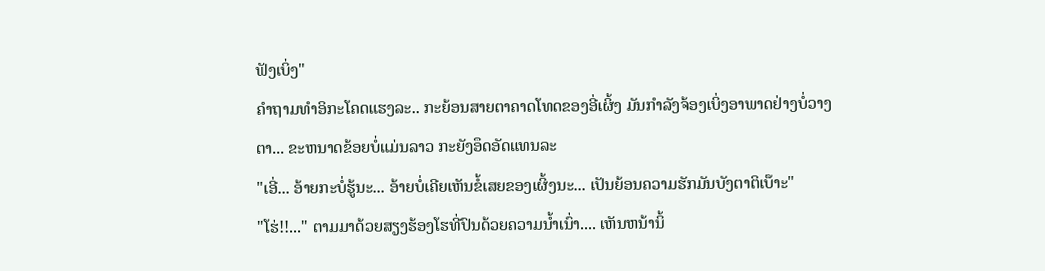ຟັງເບິ່ງ"
ຄຳຖາມທຳອິກະໂຄດແຮງລະ.. ກະຍ້ອນສາຍຕາຄາດໂທດຂອງອີ່ເຜິ້ງ ມັນກຳລັງຈ້ອງເບິ່ງອາພາດຢ່າງບໍ່ວາງຕາ... ຂະຫນາດຂ້ອຍບໍ່ແມ່ນລາວ ກະຍັງອຶດອັດແທນລະ
"ເອີ່... ອ້າຍກະບໍ່ຮູ້ນະ... ອ້າຍບໍ່ເຄີຍເຫັນຂໍ້ເສຍຂອງເຜິ້ງນະ... ເປັນຍ້ອນຄວາມຮັກມັນບັງຕາຕິເບ໊າະ"
"ໂຮ່!!..." ຕາມມາດ້ວຍສຽງຮ້ອງໂຮທີ່ປົນດ້ວຍຄວາມນ້ຳເນົ່າ.... ເຫັນຫນ້ານິ້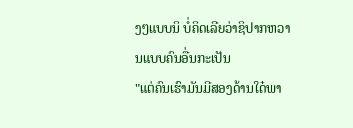ງໆແບບນິ ບໍ່ຄິດເລີຍວ່າຊິປາກຫວານແບບຄົນອື່ນກະເປັນ
"ແຕ່ຄົນເຮົາມັນມີສອງດ້ານໃດ໋ພາ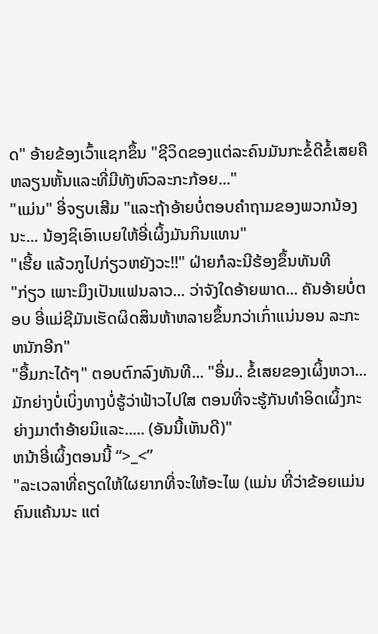ດ" ອ້າຍຂ້ອງເວົ້າແຊກຂຶ້ນ "ຊີວິດຂອງແຕ່ລະຄົນມັນກະຂໍ້ດີຂໍ້ເສຍຄືຫລຽນຫັ້ນແລະທີ່ມີທັງຫົວລະກະກ້ອຍ..."
"ແມ່ນ" ອີ່ຈຽບເສີມ "ແລະຖ້າອ້າຍບໍ່ຕອບຄຳຖາມຂອງພວກນ້ອງນະ... ນ້ອງຊິເອົາເບຍໃຫ້ອີ່ເຜິ້ງມັນກິນແທນ"
"ເຮີ້ຍ ແລ້ວກູໄປກ່ຽວຫຍັງວະ!!" ຝ່າຍກໍລະນີຮ້ອງຂຶ້ນທັນທີ
"ກ່ຽວ ເພາະມຶງເປັນແຟນລາວ... ວ່າຈັງໃດອ້າຍພາດ... ຄັນອ້າຍບໍ່ຕອບ ອີ່ແມ່ຊີມັນເຮັດຜິດສິນຫ້າຫລາຍຂຶ້ນກວ່າເກົ່າແນ່ນອນ ລະກະຫນັກອີກ"
"ອື້ມກະໄດ້ໆ" ຕອບຕົກລົງທັນທີ... "ອື່ມ.. ຂໍ້ເສຍຂອງເຜິ້ງຫວາ... ມັກຍ່າງບໍ່ເບິ່ງທາງບໍ່ຮູ້ວ່າຟ້າວໄປໃສ ຕອນທີ່ຈະຮູ້ກັນທຳອິດເຜິ້ງກະຍ່າງມາຕຳອ້າຍນິແລະ..... (ອັນນີ້ເຫັນດີ)"
ຫນ້າອີ່ເຜິ້ງຕອນນີ້ “>_<”
"ລະເວລາທີ່ຄຽດໃຫ້ໃຜຍາກທີ່ຈະໃຫ້ອະໄພ (ແມ່ນ ທີ່ວ່າຂ້ອຍແມ່ນຄົນແຄ້ນນະ ແຕ່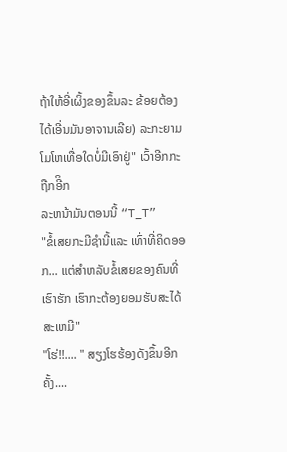ຖ້າໃຫ້ອີ່ເຜິ້ງຂອງຂຶ້ນລະ ຂ້ອຍຕ້ອງໄດ້ເອີ່ນມັນອາຈານເລີຍ) ລະກະຍາມໂມໂຫເທື່ອໃດບໍ່ມີເອົາຢູ່" ເວົ້າອີກກະຖືກອີິກ
ລະຫນ້າມັນຕອນນີ້ “T_T”
"ຂໍ້ເສຍກະມີຊຳນີ້ແລະ ເທົ່າທີ່ຄິດອອກ... ແຕ່ສຳຫລັບຂໍ້ເສຍຂອງຄົນທີ່ເຮົາຮັກ ເຮົາກະຕ້ອງຍອມຮັບສະໄດ້ສະເຫມີ"
"ໂຮ່!!.... " ສຽງໂຮຮ້ອງດັງຂຶ້ນອີກຄັ້ງ....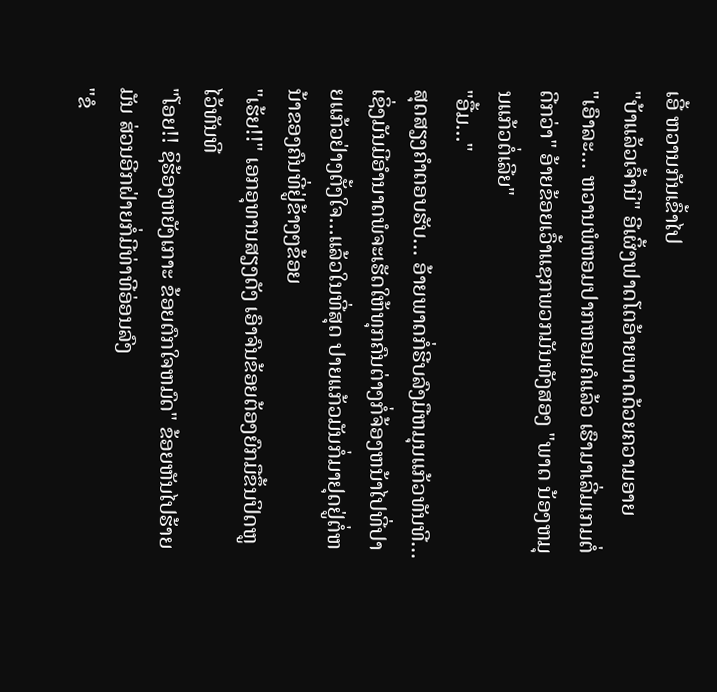ເອີ້ ຫວານກັນເຂົ້າໄປ
"ບ້າແລ້ວເຈົ້ານິ" ອີເຜິ້ງຟາດໂຕອ້າຍພາດດ້ວຍຄວາມອາຍ
"ເອົາລະ... ຫວານພໍຫອມປາກຫອມຄໍແລ້ວ ເຮົາມາເລີ່ມເກມຕໍ່ດີກວ່າ" ອ້າຍຂ້ອຍເວົ້າແຊກພວກມັນທັງສອງ "ພາດ ນ້ອງຫມຸນແກ້ວຕໍ່ເລີຍ"
"ອື້ມ..."
ສຸດສຽງຄຳຕອບຮັບ... ອ້າຍພາດກໍ່ຮີບລົງມືຫມຸນແກ້ວທັນທີ... ເຊິ່ງມັນມີອຳນາດພໍຈະເຮັດໃຫ້ທຸກຄົນຕ່າງກໍ່ຈ້ອງຫນ້າໄປທີ່ປາຍແກ້ວຢ່າງຕັ້ງໃຈ...ແລ້ວໃນທີ່ສຸດ ປາຍແກ້ວມັນກໍ່ມາຢຸດຢູ່ຕໍ່ຫນ້າຂອງຄົນທີ່ຢູ່ຂ້າງໆຂ້ອຍ
"ເຮ້ຍ!!" ເອກອຸທານສຽງດັງ ເອົາຈົນຂ້ອຍຕ້ອງຍົກມືຂຶ້ນປິດຫູໄວ້ທັນທີ
"ໂອຍ!! ຊິຮ້ອງຫຍັງເກາະ ຂ້ອຍຕົກໃຈຫມົດ" ຂ້ອຍຫັນໄປຮ້າຍມັນ ສ່ວນອີກຝ່າຍກໍ່ມີທ່າທີອ່ອນລົງ
"ຂໍ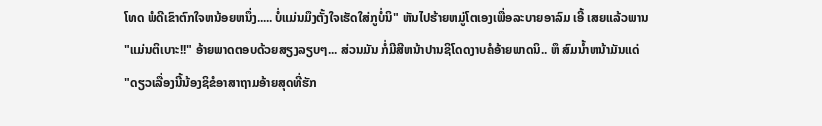ໂທດ ພໍດີເຂົາຕົກໃຈຫນ້ອຍຫນຶ່ງ..... ບໍ່ແມ່ນມຶງຕັ້ງໃຈເຮັດໃສ່ກູບໍ່ນິ" ຫັນໄປຮ້າຍຫມູ່ໂຕເອງເພື່ອລະບາຍອາລົມ ເອີ້ ເສຍແລ້ວພານ
"ແມ່ນຕິເບາະ!!" ອ້າຍພາດຕອບດ້ວຍສຽງລຽບໆ... ສ່ວນມັນ ກໍ່ມີສີຫນ້າປານຊິໂດດງາບຄໍອ້າຍພາດນິ.. ຫຶ ສົມນ້ຳຫນ້າມັນແດ່
"ດຽວເລື່ອງນີ້ນ້ອງຊິຂໍອາສາຖາມອ້າຍສຸດທີ່ຮັກ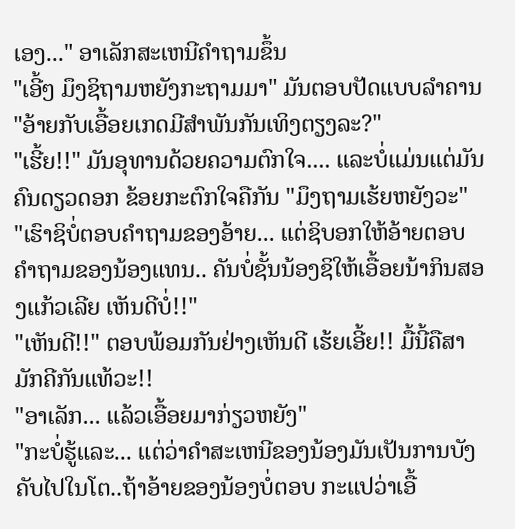ເອງ..." ອາເລັກສະເຫນີຄຳຖາມຂຶ້ນ
"ເອີ້ໆ ມຶງຊິຖາມຫຍັງກະຖາມມາ" ມັນຕອບປັດແບບລຳຄານ
"ອ້າຍກັບເອື້ອຍເກດມີສຳພັນກັນເທິງຕຽງລະ?"
"ເຮີ້ຍ!!" ມັນອຸທານດ້ວຍຄວາມຕົກໃຈ.... ແລະບໍ່ແມ່ນແຕ່ມັນຄົນດຽວດອກ ຂ້ອຍກະຕົກໃຈຄືກັນ "ມຶງຖາມເຮ້ຍຫຍັງວະ"
"ເຮົາຊິບໍ່ຕອບຄຳຖາມຂອງອ້າຍ... ແຕ່ຊິບອກໃຫ້ອ້າຍຕອບຄຳຖາມຂອງນ້ອງແທນ.. ຄັນບໍ່ຊັ້ນນ້ອງຊິໃຫ້ເອື້ອຍນ້າກິນສອງແກ້ວເລີຍ ເຫັນດີບໍ່!!"
"ເຫັນດີ!!" ຕອບພ້ອມກັນຢ່າງເຫັນດີ ເຮ້ຍເອີ້ຍ!! ມື້ນີ້ຄືສາມັກຄີກັນແທ້ວະ!!
"ອາເລັກ... ແລ້ວເອື້ອຍມາກ່ຽວຫຍັງ"
"ກະບໍ່ຮູ້ແລະ... ແຕ່ວ່າຄຳສະເຫນີຂອງນ້ອງມັນເປັນການບັງຄັບໄປໃນໂຕ..ຖ້າອ້າຍຂອງນ້ອງບໍ່ຕອບ ກະແປວ່າເອື້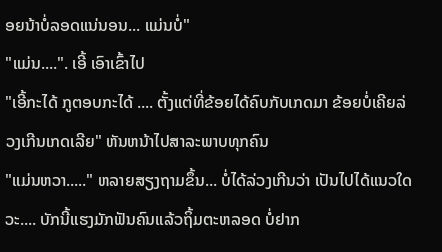ອຍນ້າບໍ່ລອດແນ່ນອນ... ແມ່ນບໍ່"
"ແມ່ນ....". ເອີ້ ເອົາເຂົ້າໄປ
"ເອີ້ກະໄດ້ ກູຕອບກະໄດ້ .... ຕັ້ງແຕ່ທີ່ຂ້ອຍໄດ້ຄົບກັບເກດມາ ຂ້ອຍບໍ່ເຄີຍລ່ວງເກີນເກດເລີຍ" ຫັນຫນ້າໄປສາລະພາບທຸກຄົນ
"ແມ່ນຫວາ....." ຫລາຍສຽງຖາມຂຶ້ນ... ບໍ່ໄດ້ລ່ວງເກີນວ່າ ເປັນໄປໄດ້ແນວໃດວະ.... ບັກນີ້ແຮງມັກຟັນຄົນແລ້ວຖິ້ມຕະຫລອດ ບໍ່ຢາກ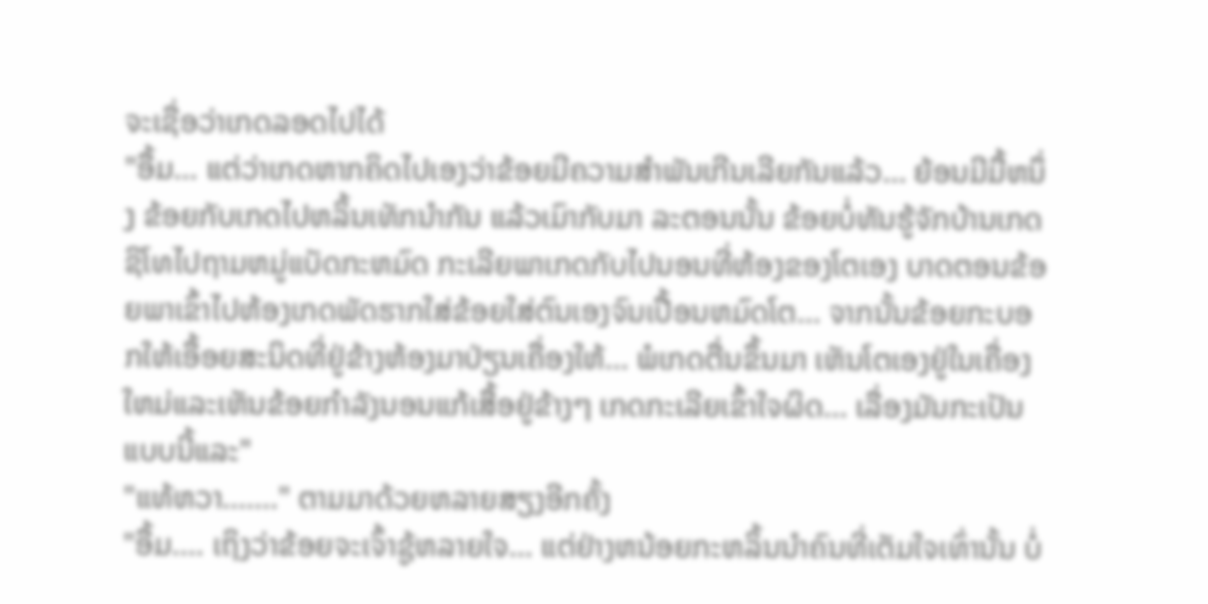ຈະເຊື່ອວ່າເກດລອດໄປໄດ້
"ອື້ມ... ແຕ່ວ່າເກດຫາກຄິດໄປເອງວ່າຂ້ອຍມີຄວາມສຳພັນເກີນເລີຍກັນແລ້ວ... ຍ້ອນມີມື້ຫນຶ່ງ ຂ້ອຍກັບເກດໄປຫລິ້ນເທັກນຳກັນ ແລ້ວເມົາກັບມາ ລະຕອນນັ້ນ ຂ້ອຍບໍ່ທັນຮູ້ຈັກບ້ານເກດຊິໂທໄປຖາມຫມູ່ແບັດກະຫມົດ ກະເລີຍພາເກດກັບໄປນອນທີ່ຫ້ອງຂອງໂຕເອງ ບາດຕອນຂ້ອຍພາເຂົ້າໄປຫ້ອງເກດພັດຮາກໃສ່ຂ້ອຍໃສ່ຕົນເອງຈົນເປື້ອນຫມົດໂຕ... ຈາກນັ້ນຂ້ອຍກະບອກໃຫ້ເອື້ອຍສະນິດທີ່ຢູ່ຂ້າງຫ້ອງມາປ່ຽນເຄື່ອງໃຫ້... ພໍເກດຕື່ນຂຶ້ນມາ ເຫັນໂຕເອງຢູ່ໃນເຄື່ອງໃຫມ່ແລະເຫັນຂ້ອຍກຳລັງນອນແກ້ເສື້ອຢູ່ຂ້າງໆ ເກດກະເລີຍເຂົ້າໃຈຜິດ... ເລື່ອງມັນກະເປັນແບບນີ້ແລະ"
"ແທ້ຫວາ......." ຕາມມາດ້ວຍຫລາຍສຽງອີກຄັ້ງ
"ອື້ມ.... ເຖິງວ່າຂ້ອຍຈະເຈົ້າຊູ້ຫລາຍໃຈ... ແຕ່ຢ່າງຫນ້ອຍກະຫລິ້ນນຳຄົນທີ່ເຕັມໃຈເທົ່ານັ້ນ ບໍ່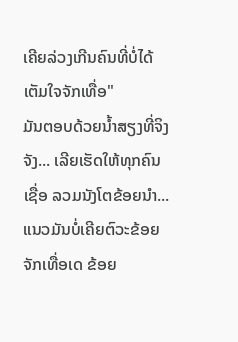ເຄີຍລ່ວງເກີນຄົນທີ່ບໍ່ໄດ້ເຕັມໃຈຈັກເທື່ອ"
ມັນຕອບດ້ວຍນ້ຳສຽງທີ່ຈິງຈັງ... ເລີຍເຮັດໃຫ້ທຸກຄົນເຊື່ອ ລວມນັງໂຕຂ້ອຍນຳ... ແນວມັນບໍ່ເຄີຍຕົວະຂ້ອຍຈັກເທື່ອເດ ຂ້ອຍ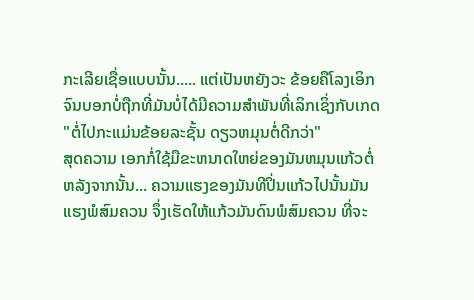ກະເລີຍເຊື່ອແບບນັ້ນ..... ແຕ່ເປັນຫຍັງວະ ຂ້ອຍຄືໂລງເອິກຈົນບອກບໍ່ຖືກທີ່ມັນບໍ່ໄດ້ມີຄວາມສຳພັນທີ່ເລິກເຊິ່ງກັບເກດ
"ຕໍ່ໄປກະແມ່ນຂ້ອຍລະຊັ້ນ ດຽວຫມຸນຕໍ່ດີກວ່າ"
ສຸດຄວາມ ເອກກໍ່ໃຊ້ມືຂະຫນາດໃຫຍ່ຂອງມັນຫມຸນແກ້ວຕໍ່ຫລັງຈາກນັ້ນ... ຄວາມແຮງຂອງມັນທີປິ່ນແກ້ວໄປນັ້ນມັນແຮງພໍສົມຄວນ ຈຶ່ງເຮັດໃຫ້ແກ້ວມັນດົນພໍສົມຄວນ ທີ່ຈະ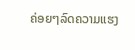ຄ່ອຍໆລົດຄວາມແຮງ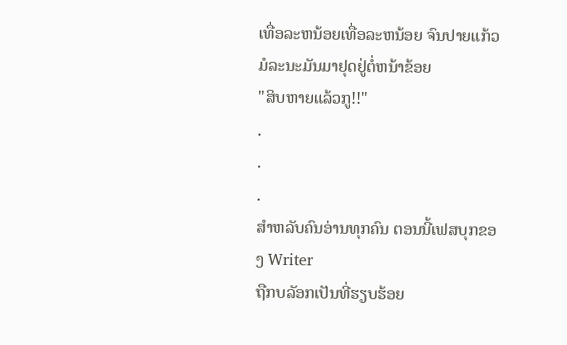ເທື່ອລະຫນ້ອຍເທື່ອລະຫນ້ອຍ ຈົນປາຍແກ້ວມໍລະນະມັນມາຢຸດຢູ່ຕໍ່ຫນ້າຂ້ອຍ
"ສິບຫາຍແລ້ວກູ!!"
.
.
.
ສຳຫລັບຄົນອ່ານທຸກຄົນ ຕອນນີ້ເຟສບຸກຂອງ Writer
ຖືກບລັອກເປັນທີ່ຮຽບຮ້ອຍ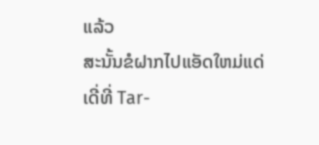ແລ້ວ
ສະນັ້ນຂໍຝາກໄປແອັດໃຫມ່ແດ່ເດີ່ທີ່ Tar-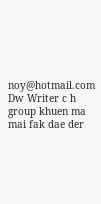noy@hotmail.com
Dw Writer c h group khuen ma mai fak dae der